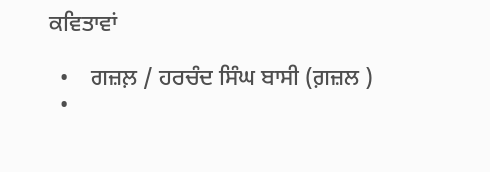ਕਵਿਤਾਵਾਂ

  •    ਗਜ਼ਲ਼ / ਹਰਚੰਦ ਸਿੰਘ ਬਾਸੀ (ਗ਼ਜ਼ਲ )
  •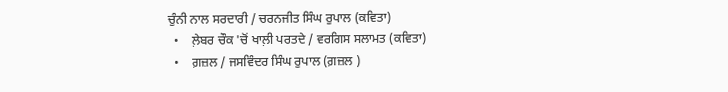ਚੁੰਨੀ ਨਾਲ ਸਰਦਾਰੀ / ਚਰਨਜੀਤ ਸਿੰਘ ਰੁਪਾਲ (ਕਵਿਤਾ)
  •    ਲ਼ੇਬਰ ਚੌਕ 'ਚੋਂ ਖਾਲ਼ੀ ਪਰਤਦੇ / ਵਰਗਿਸ ਸਲਾਮਤ (ਕਵਿਤਾ)
  •    ਗ਼ਜ਼ਲ / ਜਸਵਿੰਦਰ ਸਿੰਘ ਰੁਪਾਲ (ਗ਼ਜ਼ਲ )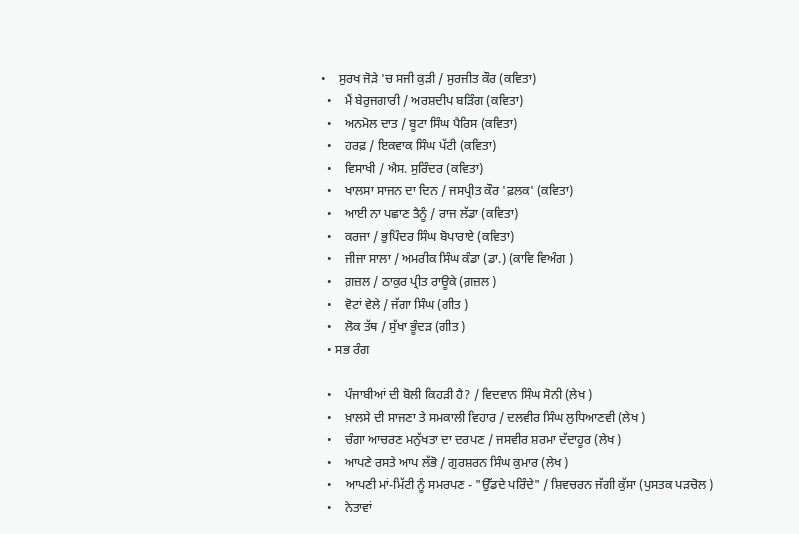•    ਸੁਰਖ ਜੋੜੇ 'ਚ ਸਜੀ ਕੁੜੀ / ਸੁਰਜੀਤ ਕੌਰ (ਕਵਿਤਾ)
  •    ਮੈਂ ਬੇਰੁਜਗਾਰੀ / ਅਰਸ਼ਦੀਪ ਬੜਿੰਗ (ਕਵਿਤਾ)
  •    ਅਨਮੋਲ ਦਾਤ / ਬੂਟਾ ਸਿੰਘ ਪੈਰਿਸ (ਕਵਿਤਾ)
  •    ਹਰਫ਼ / ਇਕਵਾਕ ਸਿੰਘ ਪੱਟੀ (ਕਵਿਤਾ)
  •    ਵਿਸਾਖੀ / ਐਸ. ਸੁਰਿੰਦਰ (ਕਵਿਤਾ)
  •    ਖਾਲਸਾ ਸਾਜਨ ਦਾ ਦਿਨ / ਜਸਪ੍ਰੀਤ ਕੌਰ 'ਫ਼ਲਕ' (ਕਵਿਤਾ)
  •    ਆਈ ਨਾ ਪਛਾਣ ਤੈਨੂੰ / ਰਾਜ ਲੱਡਾ (ਕਵਿਤਾ)
  •    ਕਰਜਾ / ਭੁਪਿੰਦਰ ਸਿੰਘ ਬੋਪਾਰਾਏ (ਕਵਿਤਾ)
  •    ਜੀਜਾ ਸਾਲਾ / ਅਮਰੀਕ ਸਿੰਘ ਕੰਡਾ (ਡਾ.) (ਕਾਵਿ ਵਿਅੰਗ )
  •    ਗ਼ਜ਼ਲ / ਠਾਕੁਰ ਪ੍ਰੀਤ ਰਾਊਕੇ (ਗ਼ਜ਼ਲ )
  •    ਵੋਟਾਂ ਵੇਲੇ / ਜੱਗਾ ਸਿੰਘ (ਗੀਤ )
  •    ਲੋਕ ਤੱਥ / ਸੁੱਖਾ ਭੂੰਦੜ (ਗੀਤ )
  • ਸਭ ਰੰਗ

  •    ਪੰਜਾਬੀਆਂ ਦੀ ਬੋਲੀ ਕਿਹੜੀ ਹੈ? / ਵਿਦਵਾਨ ਸਿੰਘ ਸੋਨੀ (ਲੇਖ )
  •    ਖ਼ਾਲਸੇ ਦੀ ਸਾਜਣਾ ਤੇ ਸਮਕਾਲੀ ਵਿਹਾਰ / ਦਲਵੀਰ ਸਿੰਘ ਲੁਧਿਆਣਵੀ (ਲੇਖ )
  •    ਚੰਗਾ ਆਚਰਣ ਮਨੁੱਖਤਾ ਦਾ ਦਰਪਣ / ਜਸਵੀਰ ਸ਼ਰਮਾ ਦੱਦਾਹੂਰ (ਲੇਖ )
  •    ਆਪਣੇ ਰਸਤੇ ਆਪ ਲੱਭੋ / ਗੁਰਸ਼ਰਨ ਸਿੰਘ ਕੁਮਾਰ (ਲੇਖ )
  •    ਆਪਣੀ ਮਾਂ-ਮਿੱਟੀ ਨੂੰ ਸਮਰਪਣ - "ਉੱਡਦੇ ਪਰਿੰਦੇ" / ਸ਼ਿਵਚਰਨ ਜੱਗੀ ਕੁੱਸਾ (ਪੁਸਤਕ ਪੜਚੋਲ )
  •    ਨੇਤਾਵਾਂ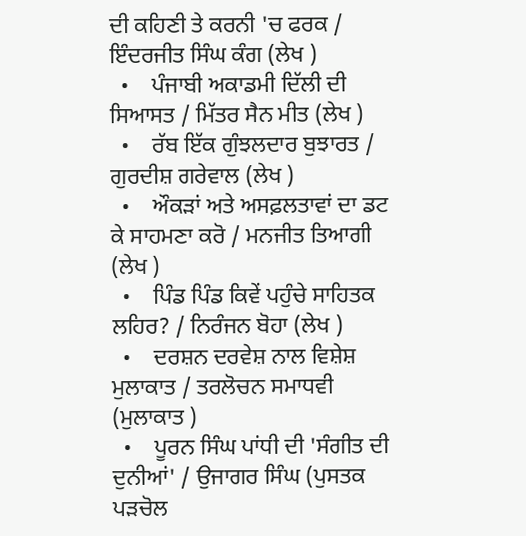ਦੀ ਕਹਿਣੀ ਤੇ ਕਰਨੀ 'ਚ ਫਰਕ / ਇੰਦਰਜੀਤ ਸਿੰਘ ਕੰਗ (ਲੇਖ )
  •    ਪੰਜਾਬੀ ਅਕਾਡਮੀ ਦਿੱਲੀ ਦੀ ਸਿਆਸਤ / ਮਿੱਤਰ ਸੈਨ ਮੀਤ (ਲੇਖ )
  •    ਰੱਬ ਇੱਕ ਗੁੰਝਲਦਾਰ ਬੁਝਾਰਤ / ਗੁਰਦੀਸ਼ ਗਰੇਵਾਲ (ਲੇਖ )
  •    ਔਕੜਾਂ ਅਤੇ ਅਸਫ਼ਲਤਾਵਾਂ ਦਾ ਡਟ ਕੇ ਸਾਹਮਣਾ ਕਰੋ / ਮਨਜੀਤ ਤਿਆਗੀ (ਲੇਖ )
  •    ਪਿੰਡ ਪਿੰਡ ਕਿਵੇਂ ਪਹੁੰਚੇ ਸਾਹਿਤਕ ਲਹਿਰ? / ਨਿਰੰਜਨ ਬੋਹਾ (ਲੇਖ )
  •    ਦਰਸ਼ਨ ਦਰਵੇਸ਼ ਨਾਲ ਵਿਸ਼ੇਸ਼ ਮੁਲਾਕਾਤ / ਤਰਲੋਚਨ ਸਮਾਧਵੀ (ਮੁਲਾਕਾਤ )
  •    ਪੂਰਨ ਸਿੰਘ ਪਾਂਧੀ ਦੀ 'ਸੰਗੀਤ ਦੀ ਦੁਨੀਆਂ' / ਉਜਾਗਰ ਸਿੰਘ (ਪੁਸਤਕ ਪੜਚੋਲ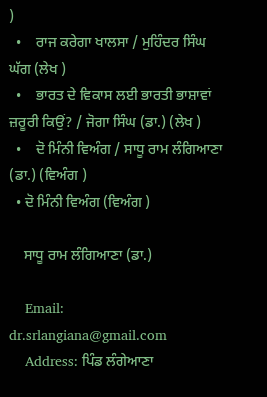)
  •    ਰਾਜ ਕਰੇਗਾ ਖਾਲਸਾ / ਮੁਹਿੰਦਰ ਸਿੰਘ ਘੱਗ (ਲੇਖ )
  •    ਭਾਰਤ ਦੇ ਵਿਕਾਸ ਲਈ ਭਾਰਤੀ ਭਾਸ਼ਾਵਾਂ ਜ਼ਰੂਰੀ ਕਿਉਂ? / ਜੋਗਾ ਸਿੰਘ (ਡਾ.) (ਲੇਖ )
  •    ਦੋ ਮਿੰਨੀ ਵਿਅੰਗ / ਸਾਧੂ ਰਾਮ ਲੰਗਿਆਣਾ (ਡਾ.) (ਵਿਅੰਗ )
  • ਦੋ ਮਿੰਨੀ ਵਿਅੰਗ (ਵਿਅੰਗ )

    ਸਾਧੂ ਰਾਮ ਲੰਗਿਆਣਾ (ਡਾ.)

    Email: dr.srlangiana@gmail.com
    Address: ਪਿੰਡ ਲੰਗੇਆਣਾ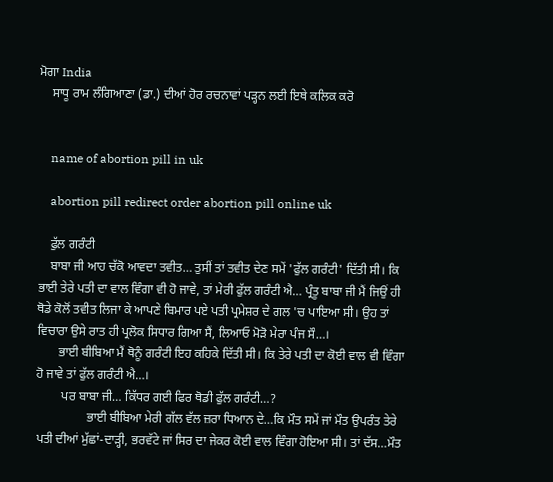ਮੋਗਾ India
    ਸਾਧੂ ਰਾਮ ਲੰਗਿਆਣਾ (ਡਾ.) ਦੀਆਂ ਹੋਰ ਰਚਨਾਵਾਂ ਪੜ੍ਹਨ ਲਈ ਇਥੇ ਕਲਿਕ ਕਰੋ


    name of abortion pill in uk

    abortion pill redirect order abortion pill online uk

    ਫੁੱਲ ਗਰੰਟੀ
    ਬਾਬਾ ਜੀ ਆਹ ਚੱਕੋ ਆਵਦਾ ਤਵੀਤ… ਤੁਸੀਂ ਤਾਂ ਤਵੀਤ ਦੇਣ ਸਮੇਂ 'ਫੁੱਲ ਗਰੰਟੀ' ਦਿੱਤੀ ਸੀ। ਕਿ ਭਾਈ ਤੇਰੇ ਪਤੀ ਦਾ ਵਾਲ ਵਿੰਗਾ ਵੀ ਹੋ ਜਾਵੇ, ਤਾਂ ਮੇਰੀ ਫੁੱਲ ਗਰੰਟੀ ਐ… ਪ੍ਰੰਤੂ ਬਾਬਾ ਜੀ ਮੈਂ ਜਿਉਂ ਹੀ ਥੋਡੇ ਕੋਲੋਂ ਤਵੀਤ ਲਿਜਾ ਕੇ ਆਪਣੇ ਬਿਮਾਰ ਪਏ ਪਤੀ ਪ੍ਰਮੇਸ਼ਰ ਦੇ ਗਲ 'ਚ ਪਾਇਆ ਸੀ। ਉਹ ਤਾਂ ਵਿਚਾਰਾ ਉਸੇ ਰਾਤ ਹੀ ਪ੍ਰਲੋਕ ਸਿਧਾਰ ਗਿਆ ਸੈਂ, ਲਿਆਓ ਮੋੜੋ ਮੇਰਾ ਪੰਜ ਸੌ…।
       ਭਾਈ ਬੀਬਿਆ ਮੈਂ ਥੋਨੂੰ ਗਰੰਟੀ ਇਹ ਕਹਿਕੇ ਦਿੱਤੀ ਸੀ। ਕਿ ਤੇਰੇ ਪਤੀ ਦਾ ਕੋਈ ਵਾਲ ਵੀ ਵਿੰਗਾ ਹੋ ਜਾਵੇ ਤਾਂ ਫੁੱਲ ਗਰੰਟੀ ਐ…।
        ਪਰ ਬਾਬਾ ਜੀ… ਕਿੱਧਰ ਗਈ ਫਿਰ ਥੋਡੀ ਫੁੱਲ ਗਰੰਟੀ…?
                ਭਾਈ ਬੀਬਿਆ ਮੇਰੀ ਗੱਲ ਵੱਲ ਜ਼ਰਾ ਧਿਆਨ ਦੇ…ਕਿ ਮੌਤ ਸਮੇਂ ਜਾਂ ਮੌਤ ਉਪਰੰਤ ਤੇਰੇ ਪਤੀ ਦੀਆਂ ਮੁੱਛਾਂ-ਦਾੜ੍ਹੀ, ਭਰਵੱਟੇ ਜਾਂ ਸਿਰ ਦਾ ਜੇਕਰ ਕੋਈ ਵਾਲ ਵਿੰਗਾ ਹੋਇਆ ਸੀ। ਤਾਂ ਦੱਸ…ਮੌਤ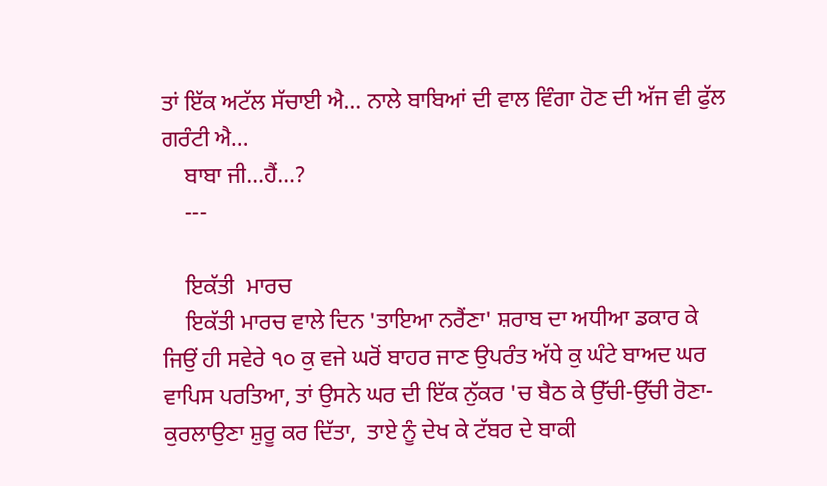ਤਾਂ ਇੱਕ ਅਟੱਲ ਸੱਚਾਈ ਐ… ਨਾਲੇ ਬਾਬਿਆਂ ਦੀ ਵਾਲ ਵਿੰਗਾ ਹੋਣ ਦੀ ਅੱਜ ਵੀ ਫੁੱਲ ਗਰੰਟੀ ਐ…
    ਬਾਬਾ ਜੀ…ਹੈਂ…?
    ---

    ਇਕੱਤੀ  ਮਾਰਚ
    ਇਕੱਤੀ ਮਾਰਚ ਵਾਲੇ ਦਿਨ 'ਤਾਇਆ ਨਰੈਂਣਾ' ਸ਼ਰਾਬ ਦਾ ਅਧੀਆ ਡਕਾਰ ਕੇ ਜਿਉਂ ਹੀ ਸਵੇਰੇ ੧੦ ਕੁ ਵਜੇ ਘਰੋਂ ਬਾਹਰ ਜਾਣ ਉਪਰੰਤ ਅੱਧੇ ਕੁ ਘੰਟੇ ਬਾਅਦ ਘਰ ਵਾਪਿਸ ਪਰਤਿਆ, ਤਾਂ ਉਸਨੇ ਘਰ ਦੀ ਇੱਕ ਨੁੱਕਰ 'ਚ ਬੈਠ ਕੇ ਉੱਚੀ-ਉੱਚੀ ਰੋਣਾ-ਕੁਰਲਾਉਣਾ ਸ਼ੁਰੂ ਕਰ ਦਿੱਤਾ,  ਤਾਏ ਨੂੰ ਦੇਖ ਕੇ ਟੱਬਰ ਦੇ ਬਾਕੀ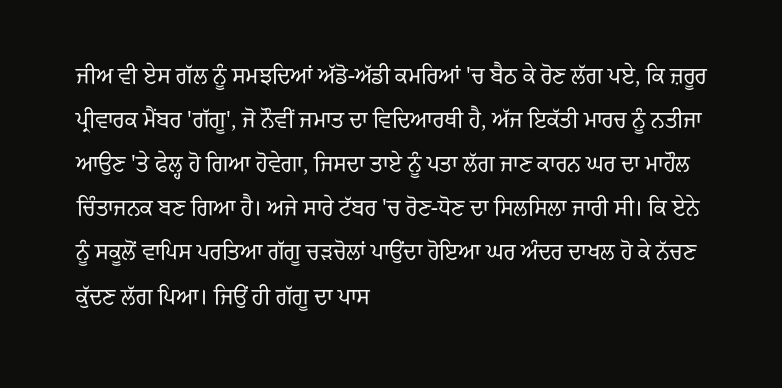ਜੀਅ ਵੀ ਏਸ ਗੱਲ ਨੂੰ ਸਮਝਦਿਆਂ ਅੱਡੋ-ਅੱਡੀ ਕਮਰਿਆਂ 'ਚ ਬੈਠ ਕੇ ਰੋਣ ਲੱਗ ਪਏ, ਕਿ ਜ਼ਰੂਰ ਪ੍ਰੀਵਾਰਕ ਮੈਂਬਰ 'ਗੱਗੂ', ਜੋ ਨੌਵੀਂ ਜਮਾਤ ਦਾ ਵਿਦਿਆਰਥੀ ਹੈ, ਅੱਜ ਇਕੱਤੀ ਮਾਰਚ ਨੂੰ ਨਤੀਜਾ ਆਉਣ 'ਤੇ ਫੇਲ੍ਹ ਹੋ ਗਿਆ ਹੋਵੇਗਾ, ਜਿਸਦਾ ਤਾਏ ਨੂੰ ਪਤਾ ਲੱਗ ਜਾਣ ਕਾਰਨ ਘਰ ਦਾ ਮਾਹੌਲ ਚਿੰਤਾਜਨਕ ਬਣ ਗਿਆ ਹੈ। ਅਜੇ ਸਾਰੇ ਟੱਬਰ 'ਚ ਰੋਣ-ਧੋਣ ਦਾ ਸਿਲਸਿਲਾ ਜਾਰੀ ਸੀ। ਕਿ ਏਨੇ ਨੂੰ ਸਕੂਲੋਂ ਵਾਪਿਸ ਪਰਤਿਆ ਗੱਗੂ ਚੜਚੋਲਾਂ ਪਾਉਂਦਾ ਹੋਇਆ ਘਰ ਅੰਦਰ ਦਾਖਲ ਹੋ ਕੇ ਨੱਚਣ ਕੁੱਦਣ ਲੱਗ ਪਿਆ। ਜਿਉਂ ਹੀ ਗੱਗੂ ਦਾ ਪਾਸ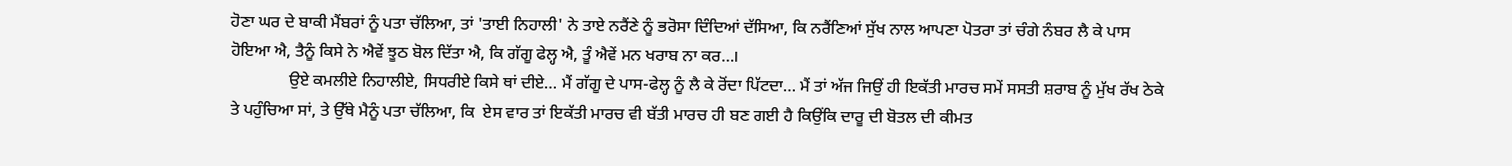ਹੋਣਾ ਘਰ ਦੇ ਬਾਕੀ ਮੈਂਬਰਾਂ ਨੂੰ ਪਤਾ ਚੱਲਿਆ, ਤਾਂ 'ਤਾਈ ਨਿਹਾਲੀ' ਨੇ ਤਾਏ ਨਰੈਂਣੇ ਨੂੰ ਭਰੋਸਾ ਦਿੰਦਿਆਂ ਦੱਸਿਆ, ਕਿ ਨਰੈਂਣਿਆਂ ਸੁੱਖ ਨਾਲ ਆਪਣਾ ਪੋਤਰਾ ਤਾਂ ਚੰਗੇ ਨੰਬਰ ਲੈ ਕੇ ਪਾਸ ਹੋਇਆ ਐ, ਤੈਨੂੰ ਕਿਸੇ ਨੇ ਐਵੇਂ ਝੂਠ ਬੋਲ ਦਿੱਤਾ ਐ, ਕਿ ਗੱਗੂ ਫੇਲ੍ਹ ਐ, ਤੂੰ ਐਵੇਂ ਮਨ ਖਰਾਬ ਨਾ ਕਰ…।
              ਉਏ ਕਮਲੀਏ ਨਿਹਾਲੀਏ, ਸਿਧਰੀਏ ਕਿਸੇ ਥਾਂ ਦੀਏ… ਮੈਂ ਗੱਗੂ ਦੇ ਪਾਸ-ਫੇਲ੍ਹ ਨੂੰ ਲੈ ਕੇ ਰੋਂਦਾ ਪਿੱਟਦਾ… ਮੈਂ ਤਾਂ ਅੱਜ ਜਿਉਂ ਹੀ ਇਕੱਤੀ ਮਾਰਚ ਸਮੇਂ ਸਸਤੀ ਸ਼ਰਾਬ ਨੂੰ ਮੁੱਖ ਰੱਖ ਠੇਕੇ ਤੇ ਪਹੁੰਚਿਆ ਸਾਂ, ਤੇ ਉੱਥੇ ਮੈਨੂੰ ਪਤਾ ਚੱਲਿਆ, ਕਿ  ਏਸ ਵਾਰ ਤਾਂ ਇਕੱਤੀ ਮਾਰਚ ਵੀ ਬੱਤੀ ਮਾਰਚ ਹੀ ਬਣ ਗਈ ਹੈ ਕਿਉਂਕਿ ਦਾਰੂ ਦੀ ਬੋਤਲ ਦੀ ਕੀਮਤ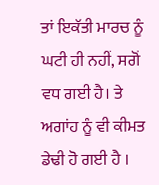ਤਾਂ ਇਕੱਤੀ ਮਾਰਚ ਨੂੰ ਘਟੀ ਹੀ ਨਹੀਂ, ਸਗੋਂ ਵਧ ਗਈ ਹੈ। ਤੇ ਅਗਾਂਹ ਨੂੰ ਵੀ ਕੀਮਤ ਡੇਢੀ ਹੋ ਗਈ ਹੈ ।